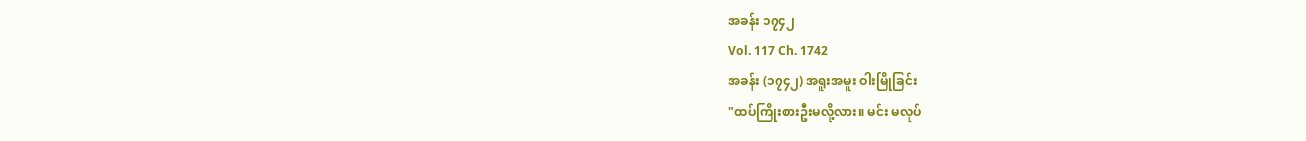အခန်း ၁၇၄၂
Vol. 117 Ch. 1742
အခန်း (၁၇၄၂) အရူးအမူး ဝါးမြိုခြင်း
"ထပ်ကြိုးစားဦးမလို့လား။ မင်း မလုပ်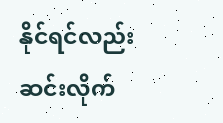နိုင်ရင်လည်း ဆင်းလိုက်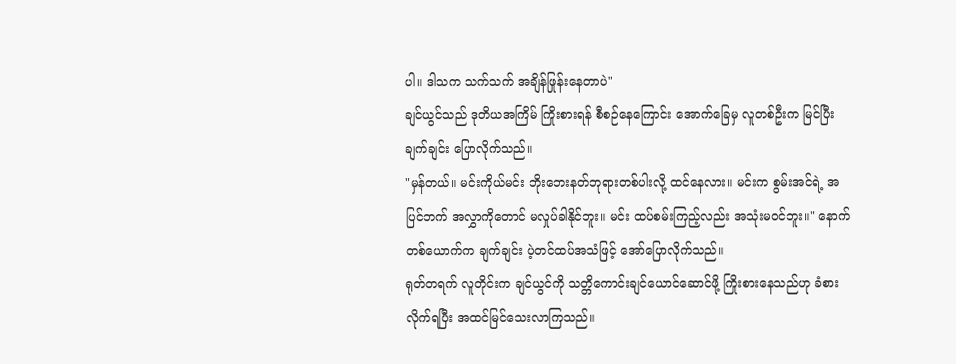ပါ။ ဒါသက သက်သက် အချိန်ဖြုန်းနေတာပဲ"
ချင်ယွင်သည် ဒုတိယအကြိမ် ကြိုးစားရန် စီစဉ်နေကြောင်း အောက်ခြေမှ လူတစ်ဦးက မြင်ပြီး ချက်ချင်း ပြောလိုက်သည်။
"မှန်တယ်။ မင်းကိုယ်မင်း ဘိုးဘေးနတ်ဘုရားတစ်ပါးလို့ ထင်နေလား။ မင်းက စွမ်းအင်ရဲ့ အပြင်ဘက် အလွှာကိုတောင် မလှုပ်ခါနိုင်ဘူး။ မင်း ထပ်စမ်းကြည့်လည်း အသုံးမဝင်ဘူး။" နောက်တစ်ယောက်က ချက်ချင်း ပဲ့တင်ထပ်အသံဖြင့် အော်ပြောလိုက်သည်။
ရုတ်တရက် လူတိုင်းက ချင်ယွင်ကို သတ္တိကောင်းချင်ယောင်ဆောင်ဖို့ ကြိုးစားနေသည်ဟု ခံစားလိုက်ရပြီး အထင်မြင်သေးလာကြသည်။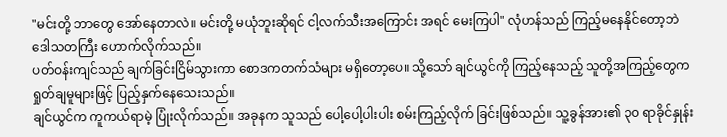"မင်းတို့ ဘာတွေ အော်နေတာလဲ။ မင်းတို့ မယုံဘူးဆိုရင် ငါ့လက်သီးအကြောင်း အရင် မေးကြပါ" လုံဟန်သည် ကြည့်မနေနိုင်တော့ဘဲ ဒေါသတကြီး ဟောက်လိုက်သည်။
ပတ်ဝန်းကျင်သည် ချက်ခြင်းငြိမ်သွားကာ စောဒကတက်သံများ မရှိတော့ပေ။ သို့သော် ချင်ယွင်ကို ကြည့်နေသည့် သူတို့အကြည့်တွေက ရှုတ်ချမူများဖြင့် ပြည့်နှက်နေသေးသည်။
ချင်ယွင်က ကူကယ်ရာမဲ့ ပြုံးလိုက်သည်။ အခုနက သူသည် ပေါ့ပေါ့ပါးပါး စမ်းကြည့်လိုက် ခြင်းဖြစ်သည်။ သူ့ခွန်အား၏ ၃၀ ရာခိုင်နှုန်း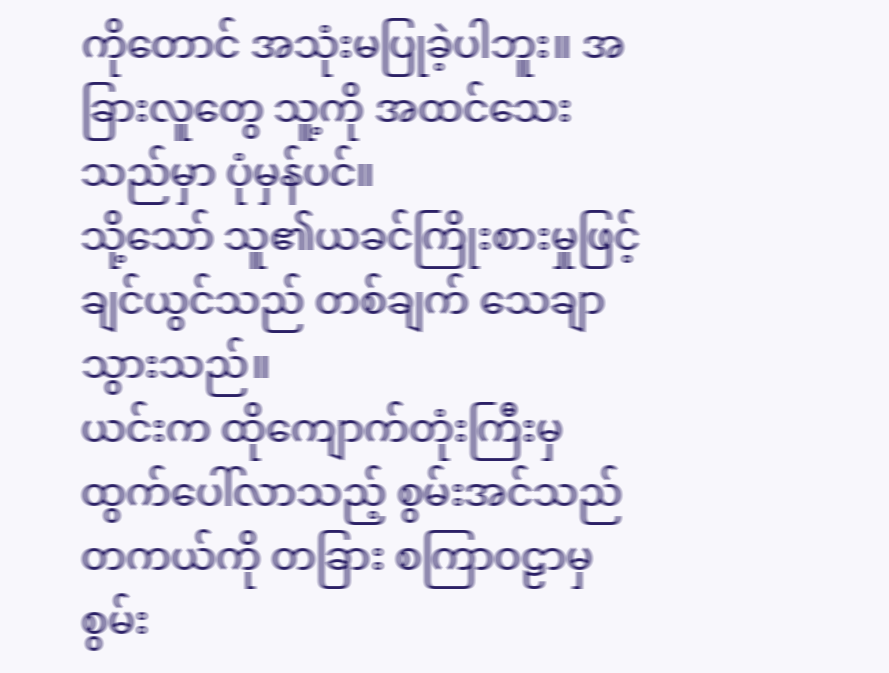ကိုတောင် အသုံးမပြုခဲ့ပါဘူး။ အခြားလူတွေ သူ့ကို အထင်သေးသည်မှာ ပုံမှန်ပင်။
သို့သော် သူ၏ယခင်ကြိုးစားမှုဖြင့် ချင်ယွင်သည် တစ်ချက် သေချာသွားသည်။
ယင်းက ထိုကျောက်တုံးကြီးမှ ထွက်ပေါ်လာသည့် စွမ်းအင်သည် တကယ်ကို တခြား စကြာဝဠာမှ စွမ်း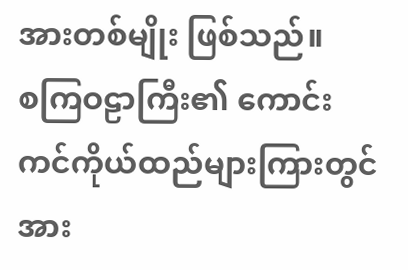အားတစ်မျိုး ဖြစ်သည်။
စကြဝဠာကြီး၏ ကောင်းကင်ကိုယ်ထည်များကြားတွင် အား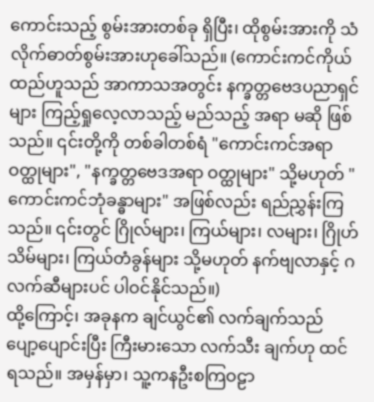ကောင်းသည့် စွမ်းအားတစ်ခု ရှိပြီး၊ ထိုစွမ်းအားကို သံလိုက်ဓာတ်စွမ်းအားဟုခေါ်သည်။ (ကောင်းကင်ကိုယ်ထည်ဟူသည် အာကာသအတွင်း နက္ခတ္တဗေဒပညာရှင်များ ကြည့်ရှုလေ့လာသည့် မည်သည့် အရာ မဆို ဖြစ်သည်။ ၎င်းတို့ကို တစ်ခါတစ်ရံ "ကောင်းကင်အရာဝတ္ထုများ", "နက္ခတ္တဗေဒအရာ ဝတ္ထုများ" သို့မဟုတ် "ကောင်းကင်ဘုံခန္ဓာများ" အဖြစ်လည်း ရည်ညွှန်းကြသည်။ ၎င်းတွင် ဂြိုလ်များ၊ ကြယ်များ၊ လများ၊ ဂြိုဟ်သိမ်များ၊ ကြယ်တံခွန်များ သို့မဟုတ် နက်ဗျလာနှင့် ဂလက်ဆီများပင် ပါဝင်နိုင်သည်။)
ထို့ကြောင့်၊ အခုနက ချင်ယွင်၏ လက်ချက်သည် ပျော့ပျောင်းပြီး ကြီးမားသော လက်သီး ချက်ဟု ထင်ရသည်။ အမှန်မှာ၊ သူ့ကနဦးစကြဝဠာ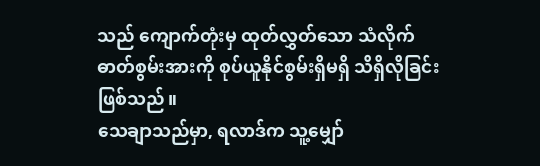သည် ကျောက်တုံးမှ ထုတ်လွှတ်သော သံလိုက်ဓာတ်စွမ်းအားကို စုပ်ယူနိုင်စွမ်းရှိမရှိ သိရှိလိုခြင်းဖြစ်သည်။
သေချာသည်မှာ, ရလာဒ်က သူ့မျှော်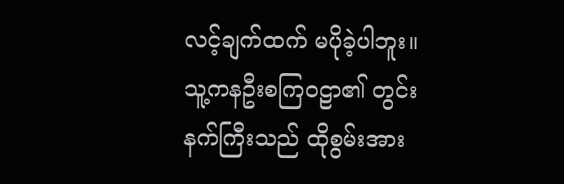လင့်ချက်ထက် မပိုခဲ့ပါဘူး။
သူ့ကနဦးစကြဝဠာ၏ တွင်းနက်ကြီးသည် ထိုစွမ်းအား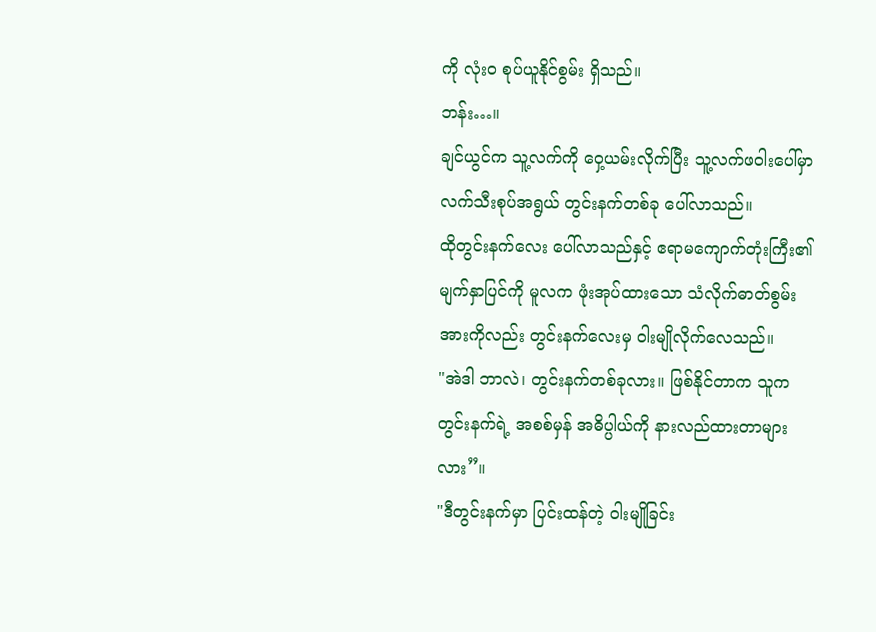ကို လုံးဝ စုပ်ယူနိုင်စွမ်း ရှိသည်။
ဘန်း…။
ချင်ယွင်က သူ့လက်ကို ဝှေ့ယမ်းလိုက်ပြီး သူ့လက်ဖဝါးပေါ်မှာ လက်သီးစုပ်အရွယ် တွင်းနက်တစ်ခု ပေါ်လာသည်။
ထိုတွင်းနက်လေး ပေါ်လာသည်နှင့် ဧရာမကျောက်တုံးကြီး၏ မျက်နှာပြင်ကို မူလက ဖုံးအုပ်ထားသော သံလိုက်ဓာတ်စွမ်းအားကိုလည်း တွင်းနက်လေးမှ ဝါးမျိုလိုက်လေသည်။
"အဲဒါ ဘာလဲ၊ တွင်းနက်တစ်ခုလား။ ဖြစ်နိုင်တာက သူက တွင်းနက်ရဲ့ အစစ်မှန် အဓိပ္ပါယ်ကို နားလည်ထားတာများလား”။
"ဒီတွင်းနက်မှာ ပြင်းထန်တဲ့ ဝါးမျိုခြင်း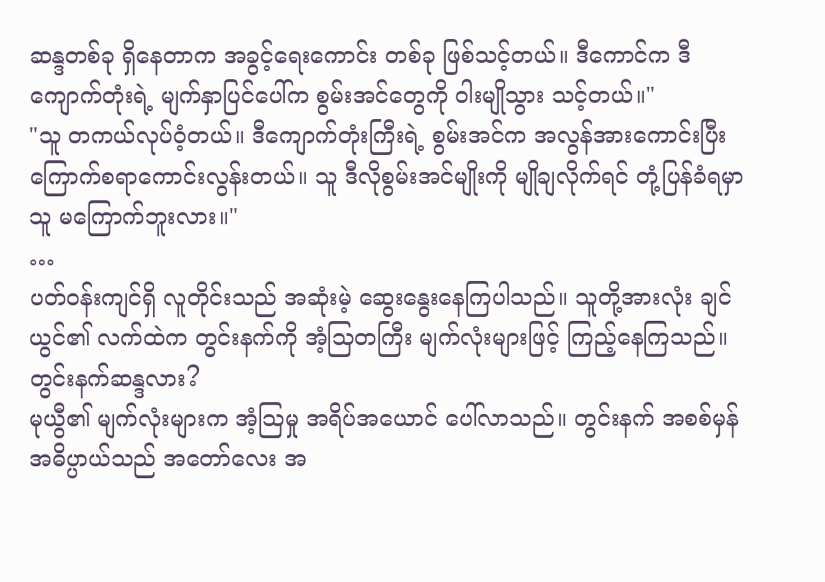ဆန္ဒတစ်ခု ရှိနေတာက အခွင့်ရေးကောင်း တစ်ခု ဖြစ်သင့်တယ်။ ဒီကောင်က ဒီကျောက်တုံးရဲ့ မျက်နှာပြင်ပေါ်က စွမ်းအင်တွေကို ဝါးမျိုသွား သင့်တယ်။"
"သူ တကယ်လုပ်ဝံ့တယ်။ ဒီကျောက်တုံးကြီးရဲ့ စွမ်းအင်က အလွန်အားကောင်းပြီး ကြောက်စရာကောင်းလွန်းတယ်။ သူ ဒီလိုစွမ်းအင်မျိုးကို မျိုချလိုက်ရင် တုံ့ပြန်ခံရမှာ သူ မကြောက်ဘူးလား။"
…
ပတ်ဝန်းကျင်ရှိ လူတိုင်းသည် အဆုံးမဲ့ ဆွေးနွေးနေကြပါသည်။ သူတို့အားလုံး ချင်ယွင်၏ လက်ထဲက တွင်းနက်ကို အံ့သြတကြီး မျက်လုံးများဖြင့် ကြည့်နေကြသည်။
တွင်းနက်ဆန္ဒလား?
မုယွီ၏ မျက်လုံးများက အံ့သြမှု အရိပ်အယောင် ပေါ်လာသည်။ တွင်းနက် အစစ်မှန် အဓိပ္ပာယ်သည် အတော်လေး အ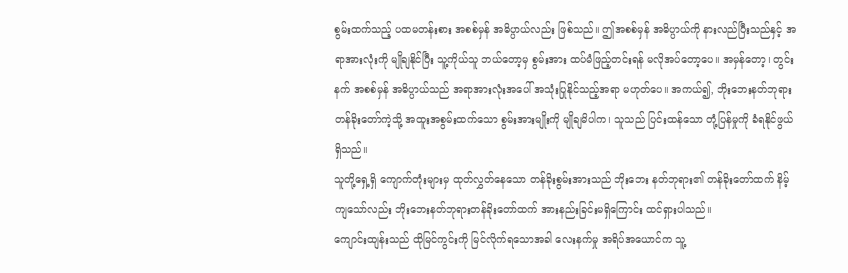စွမ်းထက်သည့် ပထမတန်းစား အစစ်မှန် အဓိပ္ပာယ်လည်း ဖြစ်သည်။ ဤအစစ်မှန် အဓိပ္ပာယ်ကို နားလည်ပြီးသည်နှင့် အရာအားလုံးကို မျိုချနိုင်ပြီး သူ့ကိုယ်သူ ဘယ်တော့မှ စွမ်းအား ထပ်မံဖြည့်တင်းရန် မလိုအပ်တော့ပေ။ အမှန်တော့၊ တွင်းနက် အစစ်မှန် အဓိပ္ပာယ်သည် အရာအားလုံးအပေါ် အသုံးပြုနိုင်သည့်အရာ မဟုတ်ပေ။ အကယ်၍, ဘိုးဘေးနတ်ဘုရားတန်ခိုးတော်ကဲ့သို့ အထူးအစွမ်းထက်သော စွမ်းအားမျိုးကို မျိုချမိပါက၊ သူသည် ပြင်းထန်သော တုံ့ပြန်မှုကို ခံရနိုင်ဖွယ် ရှိသည်။
သူတို့ရှေ့ရှိ ကျောက်တုံးများမှ ထုတ်လွှတ်နေသော တန်ခိုးစွမ်းအားသည် ဘိုးဘေး နတ်ဘုရား၏ တန်ခိုးတော်ထက် နိမ့်ကျသော်လည်း ဘိုးဘေးနတ်ဘုရားတန်ခိုးတော်ထက် အားနည်းခြင်းမရှိကြောင်း ထင်ရှားပါသည်။
ကျောင်းထျန်းသည် ထိုမြင်ကွင်းကို မြင်လိုက်ရသောအခါ လေးနက်မှု အရိပ်အယောင်က သူ့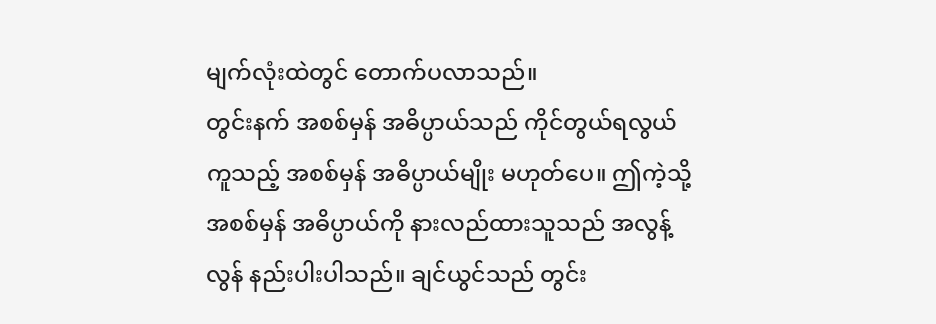မျက်လုံးထဲတွင် တောက်ပလာသည်။
တွင်းနက် အစစ်မှန် အဓိပ္ပာယ်သည် ကိုင်တွယ်ရလွယ်ကူသည့် အစစ်မှန် အဓိပ္ပာယ်မျိုး မဟုတ်ပေ။ ဤကဲ့သို့ အစစ်မှန် အဓိပ္ပာယ်ကို နားလည်ထားသူသည် အလွန့်လွန် နည်းပါးပါသည်။ ချင်ယွင်သည် တွင်း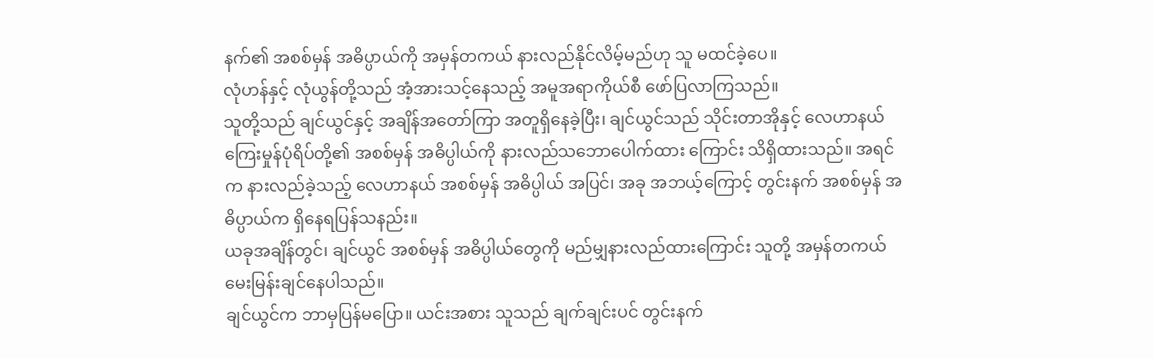နက်၏ အစစ်မှန် အဓိပ္ပာယ်ကို အမှန်တကယ် နားလည်နိုင်လိမ့်မည်ဟု သူ မထင်ခဲ့ပေ။
လုံဟန်နှင့် လုံယွန်တို့သည် အံ့အားသင့်နေသည့် အမူအရာကိုယ်စီ ဖော်ပြလာကြသည်။
သူတို့သည် ချင်ယွင်နှင့် အချိန်အတော်ကြာ အတူရှိနေခဲ့ပြီး၊ ချင်ယွင်သည် သိုင်းတာအိုနှင့် လေဟာနယ်ကြေးမှုန်ပုံရိပ်တို့၏ အစစ်မှန် အဓိပ္ပါယ်ကို နားလည်သဘောပေါက်ထား ကြောင်း သိရှိထားသည်။ အရင်က နားလည်ခဲ့သည့် လေဟာနယ် အစစ်မှန် အဓိပ္ပါယ် အပြင်၊ အခု အဘယ့်ကြောင့် တွင်းနက် အစစ်မှန် အဓိပ္ပာယ်က ရှိနေရပြန်သနည်း။
ယခုအချိန်တွင်၊ ချင်ယွင် အစစ်မှန် အဓိပ္ပါယ်တွေကို မည်မျှနားလည်ထားကြောင်း သူတို့ အမှန်တကယ် မေးမြန်းချင်နေပါသည်။
ချင်ယွင်က ဘာမှပြန်မပြော။ ယင်းအစား သူသည် ချက်ချင်းပင် တွင်းနက်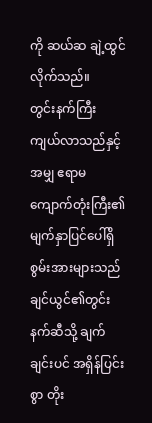ကို ဆယ်ဆ ချဲ့ထွင်လိုက်သည်။
တွင်းနက်ကြီး ကျယ်လာသည်နှင့်အမျှ ဧရာမကျောက်တုံးကြီး၏ မျက်နှာပြင်ပေါ်ရှိ စွမ်းအားများသည် ချင်ယွင်၏တွင်းနက်ဆီသို့ ချက်ချင်းပင် အရှိန်ပြင်းစွာ တိုး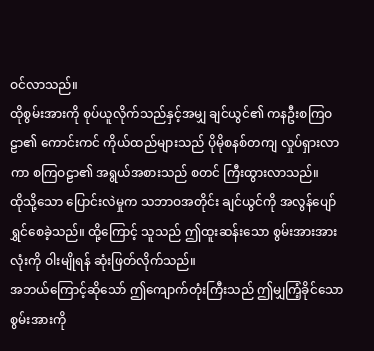ဝင်လာသည်။
ထိုစွမ်းအားကို စုပ်ယူလိုက်သည်နှင့်အမျှ ချင်ယွင်၏ ကနဦးစကြဝဠာ၏ ကောင်းကင် ကိုယ်ထည်များသည် ပိုမိုစနစ်တကျ လှုပ်ရှားလာကာ စကြဝဠာ၏ အရွယ်အစားသည် စတင် ကြီးထွားလာသည်။
ထိုသို့သော ပြောင်းလဲမှုက သဘာဝအတိုင်း ချင်ယွင်ကို အလွန်ပျော်ရွှင်စေခဲ့သည်။ ထို့ကြောင့် သူသည် ဤထူးဆန်းသော စွမ်းအားအားလုံးကို ဝါးမျိုရန် ဆုံးဖြတ်လိုက်သည်။
အဘယ်ကြောင့်ဆိုသော် ဤကျောက်တုံးကြီးသည် ဤမျှကြံ့ခိုင်သော စွမ်းအားကို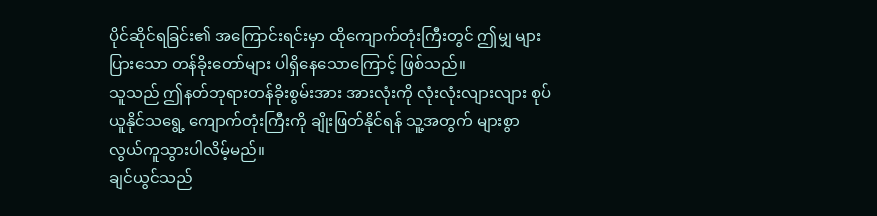ပိုင်ဆိုင်ရခြင်း၏ အကြောင်းရင်းမှာ ထိုကျောက်တုံးကြီးတွင် ဤမျှ များပြားသော တန်ခိုးတော်များ ပါရှိနေသောကြောင့် ဖြစ်သည်။
သူသည် ဤနတ်ဘုရားတန်ခိုးစွမ်းအား အားလုံးကို လုံးလုံးလျားလျား စုပ်ယူနိုင်သရွေ့ ကျောက်တုံးကြီးကို ချိုးဖြတ်နိုင်ရန် သူ့အတွက် များစွာ လွယ်ကူသွားပါလိမ့်မည်။
ချင်ယွင်သည်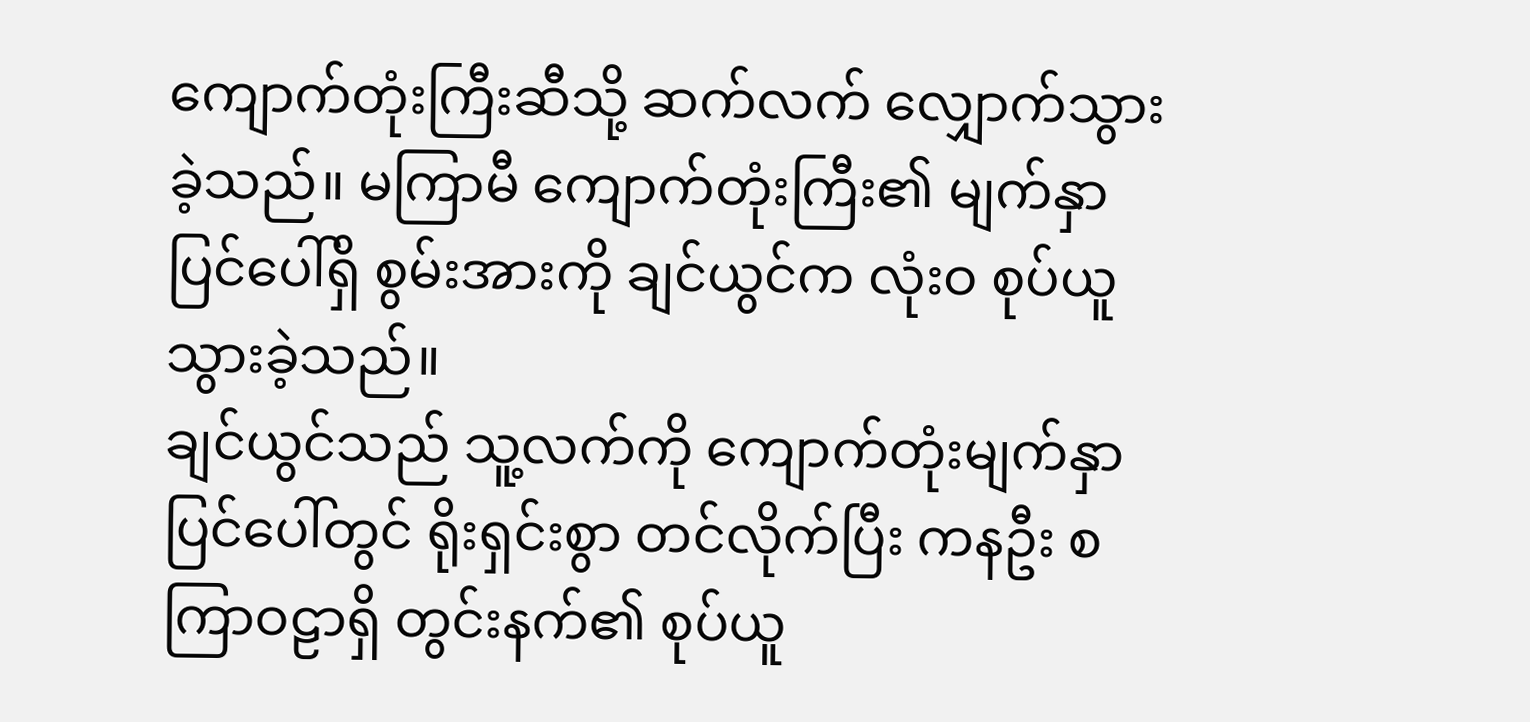ကျောက်တုံးကြီးဆီသို့ ဆက်လက် လျှောက်သွားခဲ့သည်။ မကြာမီ ကျောက်တုံးကြီး၏ မျက်နှာပြင်ပေါ်ရှိ စွမ်းအားကို ချင်ယွင်က လုံးဝ စုပ်ယူသွားခဲ့သည်။
ချင်ယွင်သည် သူ့လက်ကို ကျောက်တုံးမျက်နှာပြင်ပေါ်တွင် ရိုးရှင်းစွာ တင်လိုက်ပြီး ကနဦး စကြာဝဠာရှိ တွင်းနက်၏ စုပ်ယူ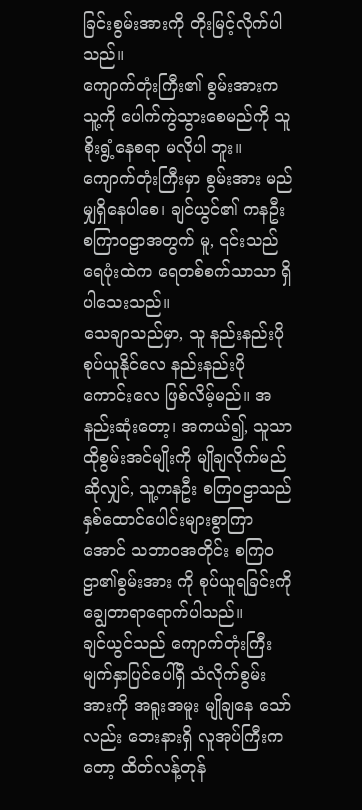ခြင်းစွမ်းအားကို တိုးမြင့်လိုက်ပါသည်။
ကျောက်တုံးကြီး၏ စွမ်းအားက သူ့ကို ပေါက်ကွဲသွားစေမည်ကို သူ စိုးရွံ့နေစရာ မလိုပါ ဘူး။ ကျောက်တုံးကြီးမှာ စွမ်းအား မည်မျှရှိနေပါစေ၊ ချင်ယွင်၏ ကနဦးစကြာဝဠာအတွက် မူ, ၎င်းသည် ရေပုံးထဲက ရေတစ်စက်သာသာ ရှိပါသေးသည်။
သေချာသည်မှာ, သူ နည်းနည်းပိုစုပ်ယူနိုင်လေ နည်းနည်းပိုကောင်းလေ ဖြစ်လိမ့်မည်။ အနည်းဆုံးတော့၊ အကယ်၍, သူသာ ထိုစွမ်းအင်မျိုးကို မျိုချလိုက်မည်ဆိုလျှင်, သူ့ကနဦး စကြဝဠာသည် နှစ်ထောင်ပေါင်းများစွာကြာအောင် သဘာဝအတိုင်း စကြဝဠာ၏စွမ်းအား ကို စုပ်ယူရခြင်းကို ချွေတာရာရောက်ပါသည်။
ချင်ယွင်သည် ကျောက်တုံးကြီး မျက်နှာပြင်ပေါ်ရှိ သံလိုက်စွမ်းအားကို အရူးအမူး မျိုချနေ သော်လည်း ဘေးနားရှိ လူအုပ်ကြီးကတော့ ထိတ်လန့်တုန်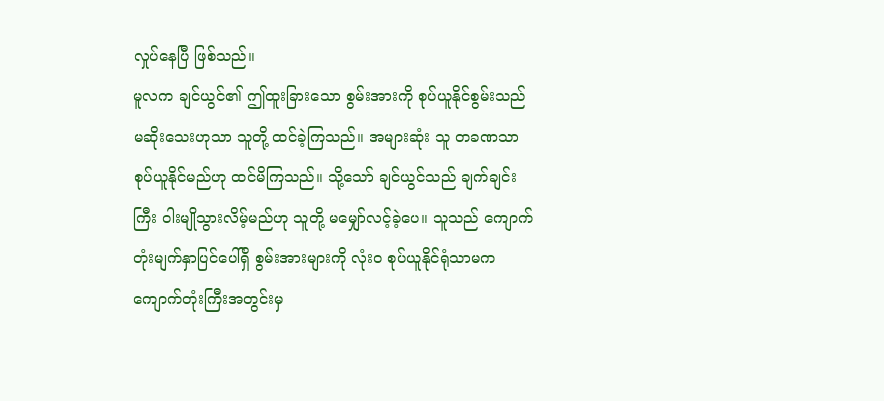လှုပ်နေပြီ ဖြစ်သည်။
မူလက ချင်ယွင်၏ ဤထူးခြားသော စွမ်းအားကို စုပ်ယူနိုင်စွမ်းသည် မဆိုးသေးဟုသာ သူတို့ ထင်ခဲ့ကြသည်။ အများဆုံး သူ တခဏသာ စုပ်ယူနိုင်မည်ဟု ထင်မိကြသည်။ သို့သော် ချင်ယွင်သည် ချက်ချင်းကြီး ဝါးမျိုသွားလိမ့်မည်ဟု သူတို့ မမျှော်လင့်ခဲ့ပေ။ သူသည် ကျောက်တုံးမျက်နှာပြင်ပေါ်ရှိ စွမ်းအားများကို လုံး၀ စုပ်ယူနိုင်ရုံသာမက ကျောက်တုံးကြီးအတွင်းမှ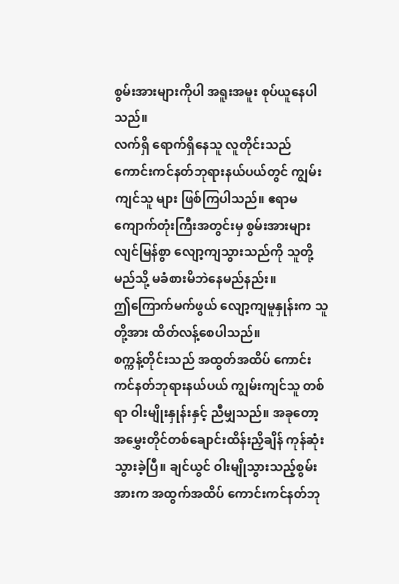စွမ်းအားများကိုပါ အရူးအမူး စုပ်ယူနေပါသည်။
လက်ရှိ ရောက်ရှိနေသူ လူတိုင်းသည် ကောင်းကင်နတ်ဘုရားနယ်ပယ်တွင် ကျွမ်းကျင်သူ များ ဖြစ်ကြပါသည်။ ဧရာမကျောက်တုံးကြီးအတွင်းမှ စွမ်းအားများ လျင်မြန်စွာ လျော့ကျသွားသည်ကို သူတို့ မည်သို့ မခံစားမိဘဲနေမည်နည်း။
ဤကြောက်မက်ဖွယ် လျော့ကျမူနှုန်းက သူတို့အား ထိတ်လန့်စေပါသည်။
စက္ကန့်တိုင်းသည် အထွတ်အထိပ် ကောင်းကင်နတ်ဘုရားနယ်ပယ် ကျွမ်းကျင်သူ တစ်ရာ ဝါးမျိုးနှုန်းနှင့် ညီမျှသည်။ အခုတော့ အမွှေးတိုင်တစ်ချောင်းထိန်းညှိချိန် ကုန်ဆုံးသွားခဲ့ပြီ။ ချင်ယွင် ဝါးမျိုသွားသည့်စွမ်းအားက အထွက်အထိပ် ကောင်းကင်နတ်ဘု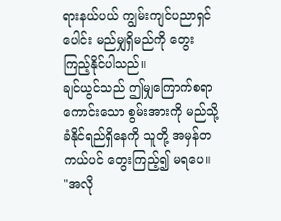ရားနယ်ပယ် ကျွမ်းကျင်ပညာရှင်ပေါင်း မည်မျှရှိမည်ကို တွေးကြည့်နိုင်ပါသည်။
ချင်ယွင်သည် ဤမျှကြောက်စရာကောင်းသော စွမ်းအားကို မည်သို့ ခံနိုင်ရည်ရှိနေကို သူတို့ အမှန်တကယ်ပင် တွေးကြည့်၍ မရပေ။
"အလို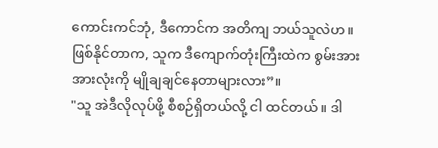ကောင်းကင်ဘုံ, ဒီကောင်က အတိကျ ဘယ်သူလဲဟ။ ဖြစ်နိုင်တာက, သူက ဒီကျောက်တုံးကြီးထဲက စွမ်းအားအားလုံးကို မျိုချချင်နေတာများလား”။
"သူ အဲဒီလိုလုပ်ဖို့ စီစဉ်ရှိတယ်လို့ ငါ ထင်တယ်။ ဒါ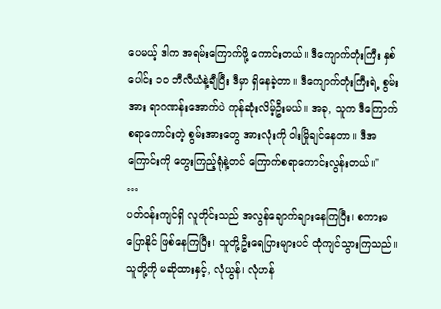ပေမယ့် ဒါက အရမ်းကြောက်ဖို့ ကောင်းတယ်။ ဒီကျောက်တုံးကြီး နှစ်ပေါင်း ၁၀ ဘီလီယံနဲ့ချီပြီး ဒီမှာ ရှိနေခဲ့တာ။ ဒီကျောက်တုံးကြီးရဲ့ စွမ်းအား ရာဂဏန်းအောက်ပဲ ကုန်ဆုံးလိမ့်ဦးမယ်။ အခု, သူက ဒီကြောက်စရာကောင်းတဲ့ စွမ်းအားတွေ အားလုံးကို ဝါးမြိုချင်နေတာ။ ဒီအကြောင်းကို တွေးကြည့်ရုံနဲ့တင် ကြောက်စရာကောင်းလွန်းတယ်။"
…
ပတ်ဝန်းကျင်ရှိ လူတိုင်းသည် အလွန်ချောက်ချားနေကြပြီး၊ စကားမပြောနိုင် ဖြစ်နေကြပြီး၊ သူတို့ဦးရေပြားများပင် ထုံကျင်သွားကြသည်။
သူတို့ကို မဆိုထားနှင့်, လုံယွန်၊ လုံဟန်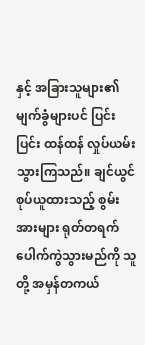နှင့် အခြားသူများ၏ မျက်ခွံများပင် ပြင်းပြင်း ထန်ထန် လှုပ်ယမ်းသွားကြသည်။ ချင်ယွင် စုပ်ယူထားသည့် စွမ်းအားများ ရုတ်တရက် ပေါက်ကွဲသွားမည်ကို သူတို့ အမှန်တကယ်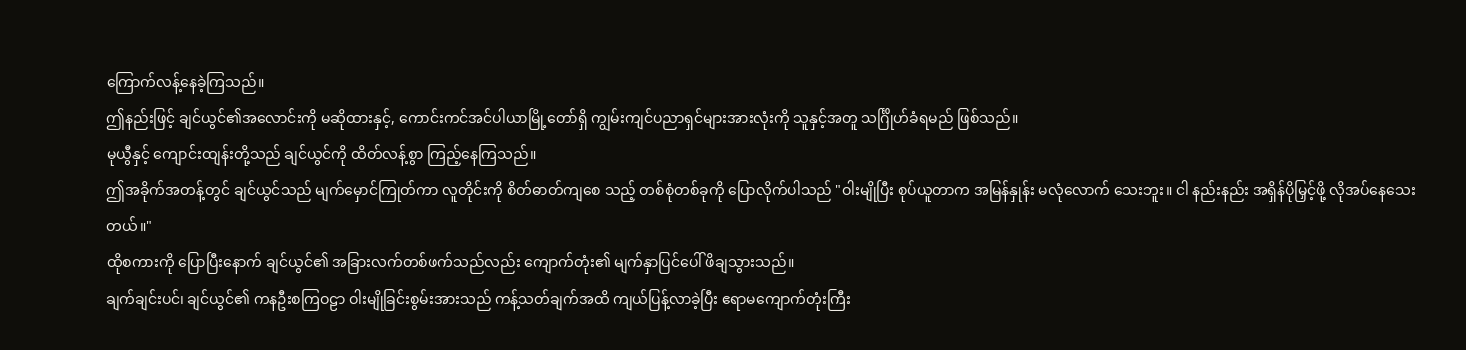ကြောက်လန့်နေခဲ့ကြသည်။
ဤနည်းဖြင့် ချင်ယွင်၏အလောင်းကို မဆိုထားနှင့်, ကောင်းကင်အင်ပါယာမြို့တော်ရှိ ကျွမ်းကျင်ပညာရှင်များအားလုံးကို သူနှင့်အတူ သင်္ဂြိုဟ်ခံရမည် ဖြစ်သည်။
မုယွီနှင့် ကျောင်းထျန်းတို့သည် ချင်ယွင်ကို ထိတ်လန့်စွာ ကြည့်နေကြသည်။
ဤအခိုက်အတန့်တွင် ချင်ယွင်သည် မျက်မှောင်ကြုတ်ကာ လူတိုင်းကို စိတ်ဓာတ်ကျစေ သည့် တစ်စုံတစ်ခုကို ပြောလိုက်ပါသည် "ဝါးမျိုပြီး စုပ်ယူတာက အမြန်နှုန်း မလုံလောက် သေးဘူး။ ငါ နည်းနည်း အရှိန်ပိုမြှင့်ဖို့ လိုအပ်နေသေးတယ်။"
ထိုစကားကို ပြောပြီးနောက် ချင်ယွင်၏ အခြားလက်တစ်ဖက်သည်လည်း ကျောက်တုံး၏ မျက်နှာပြင်ပေါ် ဖိချသွားသည်။
ချက်ချင်းပင်၊ ချင်ယွင်၏ ကနဦးစကြဝဠာ ဝါးမျိုခြင်းစွမ်းအားသည် ကန့်သတ်ချက်အထိ ကျယ်ပြန့်လာခဲ့ပြီး ဧရာမကျောက်တုံးကြီး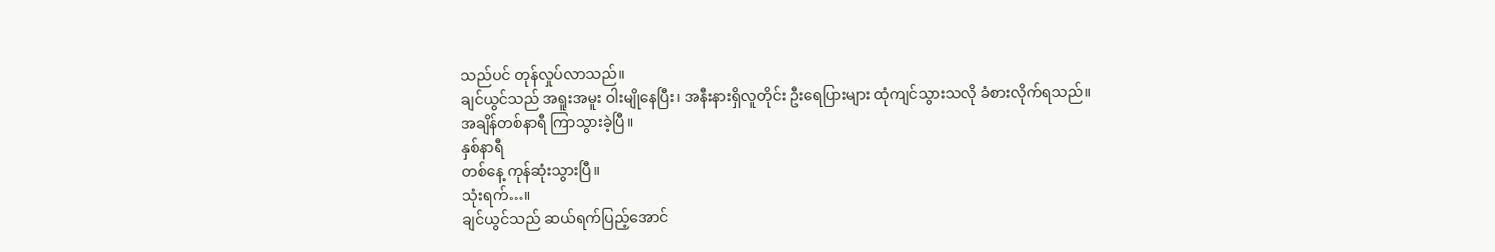သည်ပင် တုန်လှုပ်လာသည်။
ချင်ယွင်သည် အရူးအမူး ဝါးမျိုနေပြီး၊ အနီးနားရှိလူတိုင်း ဦးရေပြားများ ထုံကျင်သွားသလို ခံစားလိုက်ရသည်။
အချိန်တစ်နာရီ ကြာသွားခဲ့ပြီ။
နှစ်နာရီ
တစ်နေ့ ကုန်ဆုံးသွားပြီ။
သုံးရက်…။
ချင်ယွင်သည် ဆယ်ရက်ပြည့်အောင်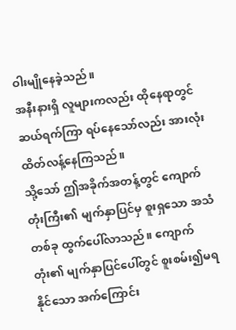ဝါးမျိုနေခဲ့သည်။
အနီးနားရှိ လူများကလည်း ထိုနေရာတွင် ဆယ်ရက်ကြာ ရပ်နေသော်လည်း အားလုံး ထိတ်လန့်နေကြသည်။
သို့သော် ဤအခိုက်အတန့်တွင် ကျောက်တုံးကြီး၏ မျက်နှာပြင်မှ စူးရှသော အသံတစ်ခု ထွက်ပေါ်လာသည်။ ကျောက်တုံး၏ မျက်နှာပြင်ပေါ်တွင် စူးစမ်း၍မရနိုင်သော အက်ကြောင်း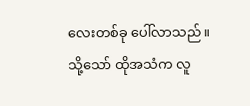လေးတစ်ခု ပေါ်လာသည်။
သို့သော် ထိုအသံက လူ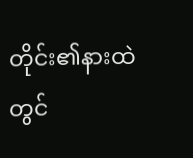တိုင်း၏နားထဲတွင်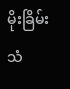မိုးခြိမ်းသံ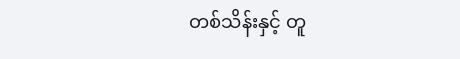တစ်သိန်းနှင့် တူ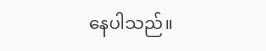နေပါသည်။